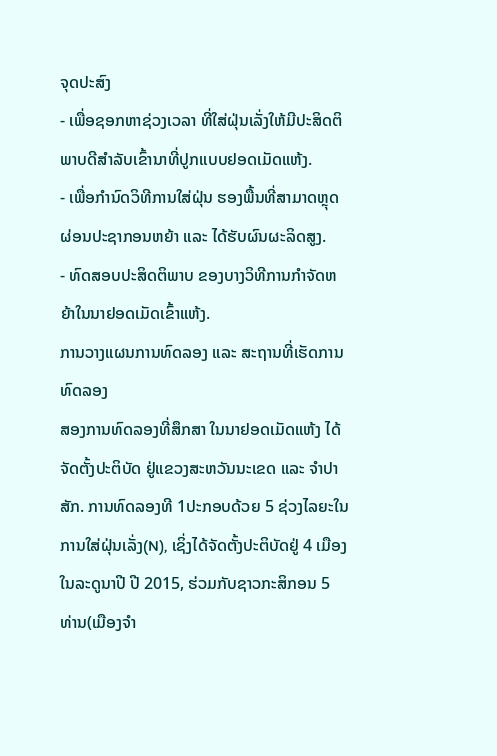ຈຸດປະສົງ
- ເພື່ອຊອກຫາຊ່ວງເວລາ ທີ່ໃສ່ຝຸ່ນເລັ່ງໃຫ້ມີປະສິດຕິພາບດີສຳລັບເຂົ້ານາທີ່ປູກແບບຢອດເມັດແຫ້ງ.
- ເພື່ອກຳນົດວິທີການໃສ່ຝຸ່ນ ຮອງພື້ນທີ່ສາມາດຫຼຸດຜ່ອນປະຊາກອນຫຍ້າ ແລະ ໄດ້ຮັບຜົນຜະລິດສູງ.
- ທົດສອບປະສິດຕິພາບ ຂອງບາງວິທີການກຳຈັດຫຍ້າໃນນາຢອດເມັດເຂົ້າແຫ້ງ.
ການວາງແຜນການທົດລອງ ແລະ ສະຖານທີ່ເຮັດການທົດລອງ
ສອງການທົດລອງທີ່ສຶກສາ ໃນນາຢອດເມັດແຫ້ງ ໄດ້ຈັດຕັ້ງປະຕິບັດ ຢູ່ແຂວງສະຫວັນນະເຂດ ແລະ ຈຳປາສັກ. ການທົດລອງທີ 1ປະກອບດ້ວຍ 5 ຊ່ວງໄລຍະໃນການໃສ່ຝຸ່ນເລັ່ງ(N), ເຊິ່ງໄດ້ຈັດຕັ້ງປະຕິບັດຢູ່ 4 ເມືອງ ໃນລະດູນາປີ ປີ 2015, ຮ່ວມກັບຊາວກະສິກອນ 5 ທ່ານ(ເມືອງຈຳ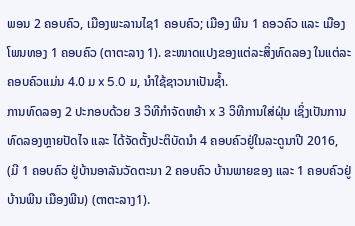ພອນ 2 ຄອບຄົວ, ເມືອງພະລານໄຊ1 ຄອບຄົວ; ເມືອງ ພີນ 1 ຄອວຄົວ ແລະ ເມືອງໂພນທອງ 1 ຄອບຄົວ (ຕາຕະລາງ 1). ຂະໜາດແປງຂອງແຕ່ລະສິ່ງທົດລອງ ໃນແຕ່ລະຄອບຄົວແມ່ນ 4.0 ມ x 5.0 ມ, ນຳໃຊ້ຊາວນາເປັນຊໍ້າ.
ການທົດລອງ 2 ປະກອບດ້ວຍ 3 ວິທີກຳຈັດຫຍ້າ x 3 ວິທີການໃສ່ຝຸ່ນ ເຊິ່ງເປັນການທົດລອງຫຼາຍປັດໄຈ ແລະ ໄດ້ຈັດຕັ້ງປະຕິບັດນຳ 4 ຄອບຄົວຢູ່ໃນລະດູນາປີ 2016, (ມີ 1 ຄອບຄົວ ຢູ່ບ້ານອາລັນວັດຕະນາ 2 ຄອບຄົວ ບ້ານພາຍຂອງ ແລະ 1 ຄອບຄົວຢູ່ ບ້ານພີນ ເມືອງພີນ) (ຕາຕະລາງ1).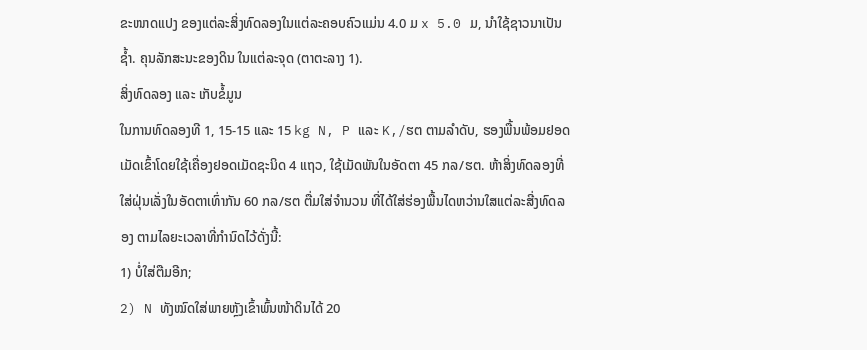ຂະໜາດແປງ ຂອງແຕ່ລະສິ່ງທົດລອງໃນແຕ່ລະຄອບຄົວແມ່ນ 4.0 ມ x 5.0 ມ, ນຳໃຊ້ຊາວນາເປັນຊໍ້າ. ຄຸນລັກສະນະຂອງດິນ ໃນແຕ່ລະຈຸດ (ຕາຕະລາງ 1).
ສິ່ງທົດລອງ ແລະ ເກັບຂໍ້ມູນ
ໃນການທົດລອງທີ 1, 15-15 ແລະ 15 kg N, P ແລະ K,/ຮຕ ຕາມລຳດັບ, ຮອງພື້ນພ້ອມຢອດເມັດເຂົ້າໂດຍໃຊ້ເຄື່ອງຢອດເມັດຊະນິດ 4 ແຖວ, ໃຊ້ເມັດພັນໃນອັດຕາ 45 ກລ/ຮຕ. ຫ້າສິ່ງທົດລອງທີ່ໃສ່ຝຸ່ນເລັ່ງໃນອັດຕາເທົ່າກັນ 60 ກລ/ຮຕ ຕື່ມໃສ່ຈຳນວນ ທີ່ໄດ້ໃສ່ຮ່ອງພື້ນໄດຫວ່ານໃສແຕ່ລະສີ່ງທົດລອງ ຕາມໄລຍະເວລາທີ່ກຳນົດໄວ້ດັ່ງນີ້:
1) ບໍ່ໃສ່ຕືມອີກ;
2) N ທັງໝົດໃສ່ພາຍຫຼັງເຂົ້າພົ້ນໜ້າດິນໄດ້ 20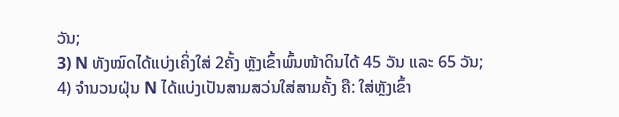ວັນ;
3) N ທັງໝົດໄດ້ແບ່ງເຄິ່ງໃສ່ 2ຄັ້ງ ຫຼັງເຂົ້າພົ້ນໜ້າດິນໄດ້ 45 ວັນ ແລະ 65 ວັນ;
4) ຈຳນວນຝຸ່ນ N ໄດ້ແບ່ງເປັນສາມສວ່ນໃສ່ສາມຄັ້ງ ຄື: ໃສ່ຫຼັງເຂົ້າ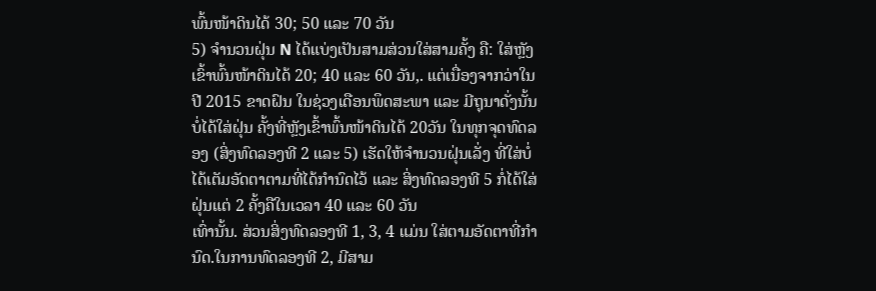ພົ້ນໜ້າດິນໄດ້ 30; 50 ແລະ 70 ວັນ
5) ຈຳນວນຝຸ່ນ N ໄດ້ແບ່ງເປັນສາມສ່ວນໃສ່ສາມຄັ້ງ ຄື: ໃສ່ຫຼັງເຂົ້າພົ້ນໜ້າດິນໄດ້ 20; 40 ແລະ 60 ວັນ,. ແຕ່ເນື່ອງຈາກວ່າໃນປີ 2015 ຂາດຝົນ ໃນຊ່ວງເດືອນພຶດສະພາ ແລະ ມີຖຸນາດັ່ງນັ້ນບໍ່ໄດ້ໃສ່ຝຸ່ນ ຄັ້ງທີ່ຫຼັງເຂົ້າພົ້ນໜ້າດິນໄດ້ 20ວັນ ໃນທຸກຈຸດທົດລອງ (ສິ່ງທົດລອງທີ 2 ແລະ 5) ເຮັດໃຫ້ຈຳນວນຝຸ່ນເລັ່ງ ທີ່ໃສ່ບໍ່ໄດ້ເຕັມອັດຕາຕາມທີ່ໄດ້ກຳນົດໄວ້ ແລະ ສິ່ງທົດລອງທີ 5 ກໍ່ໄດ້ໃສ່ຝຸ່ນແຕ່ 2 ຄັ້ງຄືໃນເວລາ 40 ແລະ 60 ວັນ
ເທົ່ານັ້ນ. ສ່ວນສິ່ງທົດລອງທີ 1, 3, 4 ແມ່ນ ໃສ່ຕາມອັດຕາທີ່ກຳນົດ.ໃນການທົດລອງທີ 2, ມີສາມ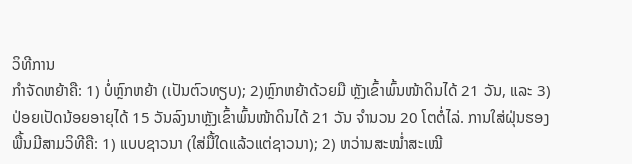ວິທີການ
ກຳຈັດຫຍ້າຄື: 1) ບໍ່ຫຼົກຫຍ້າ (ເປັນຕົວທຽບ); 2)ຫຼົກຫຍ້າດ້ວຍມື ຫຼັງເຂົ້າພົ້ນໜ້າດິນໄດ້ 21 ວັນ, ແລະ 3) ປ່ອຍເປັດນ້ອຍອາຍຸໄດ້ 15 ວັນລົງນາຫຼັງເຂົ້າພົ້ນໜ້າດິນໄດ້ 21 ວັນ ຈຳນວນ 20 ໂຕຕໍ່ໄລ່. ການໃສ່ຝຸ່ນຮອງພື້ນມີສາມວິທີຄື: 1) ແບບຊາວນາ (ໃສ່ມື້ໃດແລ້ວແຕ່ຊາວນາ); 2) ຫວ່ານສະໝໍ່າສະເໝີ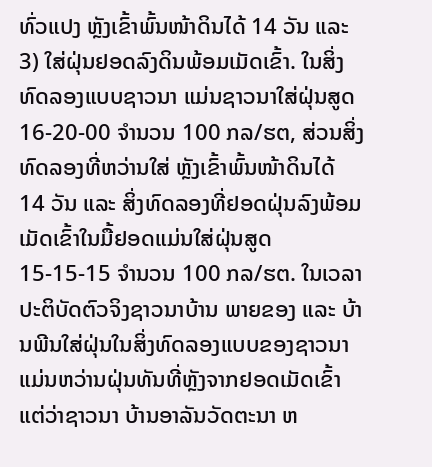ທົ່ວແປງ ຫຼັງເຂົ້າພົ້ນໜ້າດິນໄດ້ 14 ວັນ ແລະ 3) ໃສ່ຝຸ່ນຢອດລົງດິນພ້ອມເມັດເຂົ້າ. ໃນສິ່ງທົດລອງແບບຊາວນາ ແມ່ນຊາວນາໃສ່ຝຸ່ນສູດ 16-20-00 ຈຳນວນ 100 ກລ/ຮຕ, ສ່ວນສິ່ງທົດລອງທີ່ຫວ່ານໃສ່ ຫຼັງເຂົ້າພົ້ນໜ້າດິນໄດ້ 14 ວັນ ແລະ ສິ່ງທົດລອງທີ່ຢອດຝຸ່ນລົງພ້ອມເມັດເຂົ້າໃນມື້ຢອດແມ່ນໃສ່ຝຸ່ນສູດ 15-15-15 ຈຳນວນ 100 ກລ/ຮຕ. ໃນເວລາປະຕິບັດຕົວຈິງຊາວນາບ້ານ ພາຍຂອງ ແລະ ບ້ານພີນໃສ່ຝຸ່ນໃນສິ່ງທົດລອງແບບຂອງຊາວນາ ແມ່ນຫວ່ານຝຸ່ນທັນທີ່ຫຼັງຈາກຢອດເມັດເຂົ້າ ແຕ່ວ່າຊາວນາ ບ້ານອາລັນວັດຕະນາ ຫ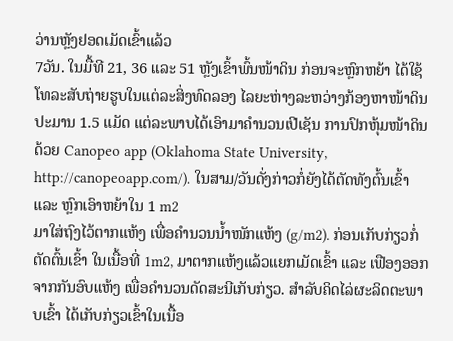ວ່ານຫຼັງຢອດເມັດເຂົ້າແລ້ວ
7ວັນ. ໃນມື້ທີ 21, 36 ແລະ 51 ຫຼັງເຂົ້າພົ້ນໜ້າດິນ ກ່ອນຈະຫຼົກຫຍ້າ ໄດ້ໃຊ້ໂທລະສັບຖ່າຍຮູບໃນແຕ່ລະສິ່ງທົດລອງ ໄລຍະຫ່າງລະຫວ່າງກ້ອງຫາໜ້າດິນປະມານ 1.5 ແມັດ ແຕ່ລະພາບໄດ້ເອົາມາຄຳນວນເປີເຊັນ ການປົກຫຸ້ມໜ້າດິນດ້ວຍ Canopeo app (Oklahoma State University, http://canopeoapp.com/). ໃນສາມ/ວັນດັ່ງກ່າວກໍ່ຍັງໄດ້ຕັດທັງຕົ້ນເຂົ້າ ແລະ ຫຼົກເອົາຫຍ້າໃນ 1 m2
ມາໃສ່ຖົງໄວ້ຕາກແຫ້ງ ເພື່ອຄຳນວນນໍ້າໜັກແຫ້ງ (g/m2). ກ່ອນເກັບກ່ຽວກໍ່ຕັດຕົ້ນເຂົ້າ ໃນເນື້ອທີ່ 1m2, ມາຕາກແຫ້ງແລ້ວແຍກເມັດເຂົ້າ ແລະ ເຟືອງອອກຈາກກັນອົບແຫ້ງ ເພື່ອຄຳນວນດັດສະນີເກັບກ່ຽວ. ສຳລັບຄິດໄລ່ຜະລິດຕະພາບເຂົ້າ ໄດ້ເກັບກ່ຽວເຂົ້າໃນເນື້ອ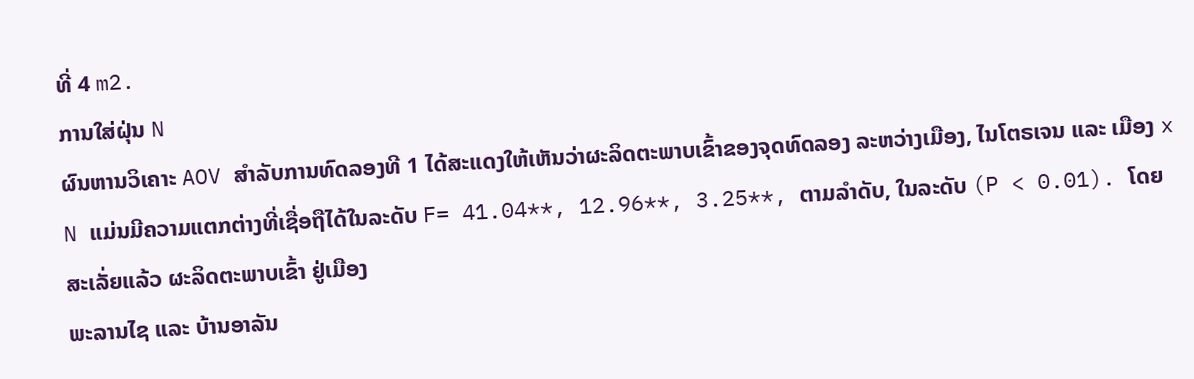ທີ່ 4 m2.
ການໃສ່ຝຸ່ນ N
ຜົນຫານວິເຄາະ AOV ສຳລັບການທົດລອງທີ 1 ໄດ້ສະແດງໃຫ້ເຫັນວ່າຜະລິດຕະພາບເຂົ້າຂອງຈຸດທົດລອງ ລະຫວ່າງເມືອງ, ໄນໂຕຣເຈນ ແລະ ເມືອງ x N ແມ່ນມີຄວາມແຕກຕ່າງທີ່ເຊື່ອຖືໄດ້ໃນລະດັບ F= 41.04**, 12.96**, 3.25**, ຕາມລຳດັບ, ໃນລະດັບ (P < 0.01). ໂດຍສະເລັ່ຍແລ້ວ ຜະລິດຕະພາບເຂົ້າ ຢູ່ເມືອງ
ພະລານໄຊ ແລະ ບ້ານອາລັນ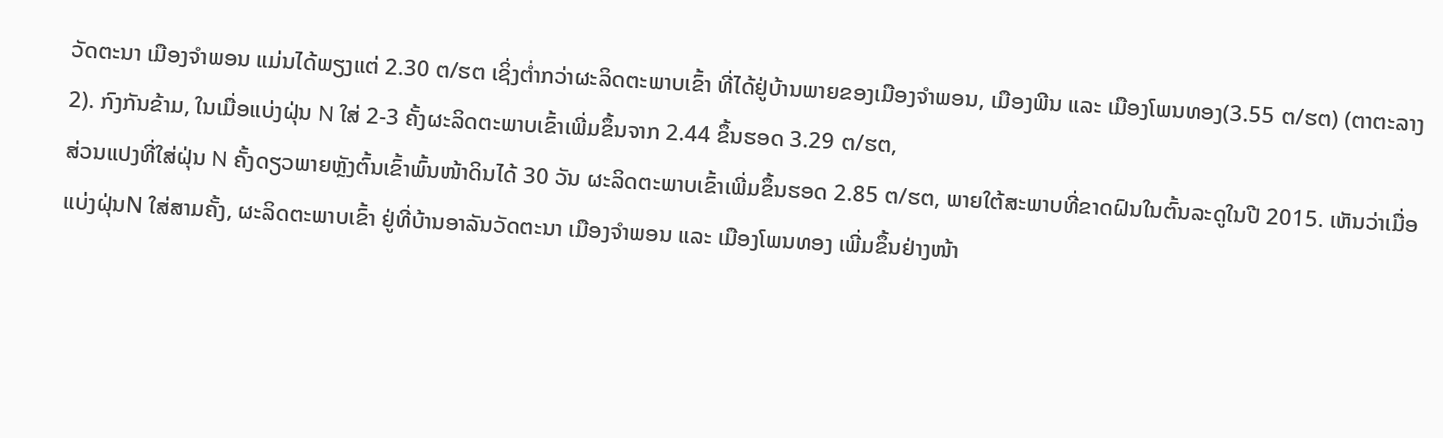ວັດຕະນາ ເມືອງຈຳພອນ ແມ່ນໄດ້ພຽງແຕ່ 2.30 ຕ/ຮຕ ເຊິ່ງຕໍ່າກວ່າຜະລິດຕະພາບເຂົ້າ ທີ່ໄດ້ຢູ່ບ້ານພາຍຂອງເມືອງຈຳພອນ, ເມືອງພີນ ແລະ ເມືອງໂພນທອງ(3.55 ຕ/ຮຕ) (ຕາຕະລາງ 2). ກົງກັນຂ້າມ, ໃນເມື່ອແບ່ງຝຸ່ນ N ໃສ່ 2-3 ຄັ້ງຜະລິດຕະພາບເຂົ້າເພີ່ມຂຶ້ນຈາກ 2.44 ຂຶ້ນຮອດ 3.29 ຕ/ຮຕ,
ສ່ວນແປງທີ່ໃສ່ຝຸ່ນ N ຄັ້ງດຽວພາຍຫຼັງຕົ້ນເຂົ້າພົ້ນໜ້າດິນໄດ້ 30 ວັນ ຜະລິດຕະພາບເຂົ້າເພີ່ມຂຶ້ນຮອດ 2.85 ຕ/ຮຕ, ພາຍໃຕ້ສະພາບທີ່ຂາດຝົນໃນຕົ້ນລະດູໃນປີ 2015. ເຫັນວ່າເມື່ອແບ່ງຝຸ່ນN ໃສ່ສາມຄັ້ງ, ຜະລິດຕະພາບເຂົ້າ ຢູ່ທີ່ບ້ານອາລັນວັດຕະນາ ເມືອງຈຳພອນ ແລະ ເມືອງໂພນທອງ ເພີ່ມຂຶ້ນຢ່າງໜ້າ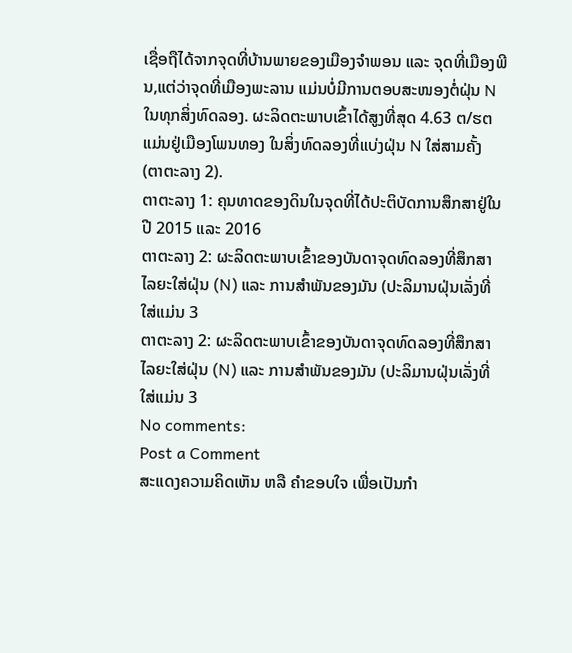ເຊື່ອຖືໄດ້ຈາກຈຸດທີ່ບ້ານພາຍຂອງເມືອງຈຳພອນ ແລະ ຈຸດທີ່ເມືອງພີນ,ແຕ່ວ່າຈຸດທີ່ເມືອງພະລານ ແມ່ນບໍ່ມີການຕອບສະໜອງຕໍ່ຝຸ່ນ N ໃນທຸກສິ່ງທົດລອງ. ຜະລິດຕະພາບເຂົ້າໄດ້ສູງທີ່ສຸດ 4.63 ຕ/ຮຕ ແມ່ນຢູ່ເມືອງໂພນທອງ ໃນສິ່ງທົດລອງທີ່ແບ່ງຝຸ່ນ N ໃສ່ສາມຄັ້ງ (ຕາຕະລາງ 2).
ຕາຕະລາງ 1: ຄຸນທາດຂອງດິນໃນຈຸດທີ່ໄດ້ປະຕິບັດການສຶກສາຢູ່ໃນປີ 2015 ແລະ 2016
ຕາຕະລາງ 2: ຜະລິດຕະພາບເຂົ້າຂອງບັນດາຈຸດທົດລອງທີ່ສຶກສາໄລຍະໃສ່ຝຸ່ນ (N) ແລະ ການສຳພັນຂອງມັນ (ປະລິມານຝຸ່ນເລັ່ງທີ່ໃສ່ແມ່ນ 3
ຕາຕະລາງ 2: ຜະລິດຕະພາບເຂົ້າຂອງບັນດາຈຸດທົດລອງທີ່ສຶກສາໄລຍະໃສ່ຝຸ່ນ (N) ແລະ ການສຳພັນຂອງມັນ (ປະລິມານຝຸ່ນເລັ່ງທີ່ໃສ່ແມ່ນ 3
No comments:
Post a Comment
ສະແດງຄວາມຄິດເຫັນ ຫລື ຄຳຂອບໃຈ ເພື່ອເປັນກຳ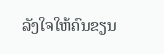ລັງໃຈໃຫ້ຄົນຂຽນ